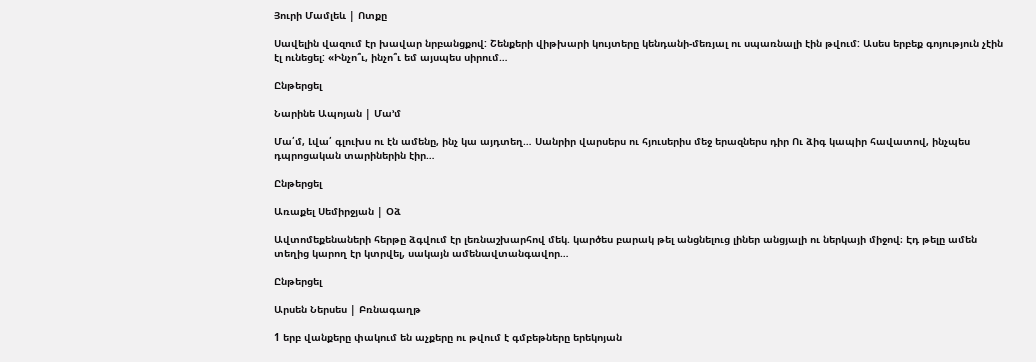Յուրի Մամլեև | Ոտքը

Սավելին վազում էր խավար նրբանցքով: Շենքերի վիթխարի կույտերը կենդանի-մեռյալ ու սպառնալի էին թվում: Ասես երբեք գոյություն չէին էլ ունեցել: «Ինչո՞ւ, ինչո՞ւ եմ այսպես սիրում…

Ընթերցել

Նարինե Ապոյան | Մա’մ

Մա՛մ, Լվա՛ գլուխս ու էն ամենը, ինչ կա այդտեղ… Սանրիր վարսերս ու հյուսերիս մեջ երազներս դիր Ու ձիգ կապիր հավատով, ինչպես դպրոցական տարիներին էիր…

Ընթերցել

Առաքել Սեմիրջյան | Օձ

Ավտոմեքենաների հերթը ձգվում էր լեռնաշխարհով մեկ. կարծես բարակ թել անցնելուց լիներ անցյալի ու ներկայի միջով։ Էդ թելը ամեն տեղից կարող էր կտրվել, սակայն ամենավտանգավոր…

Ընթերցել

Արսեն Ներսես | Բռնագաղթ

1 երբ վանքերը փակում են աչքերը ու թվում է գմբեթները երեկոյան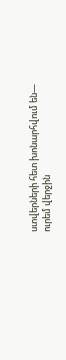ստվերների հետ խոնարհվում են— ուրեմ վերջին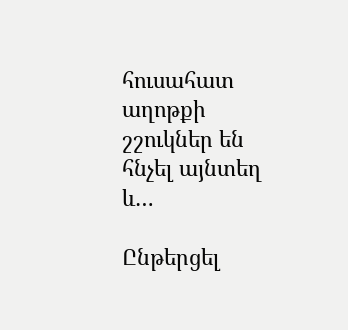հուսահատ աղոթքի շշուկներ են հնչել այնտեղ և…

Ընթերցել